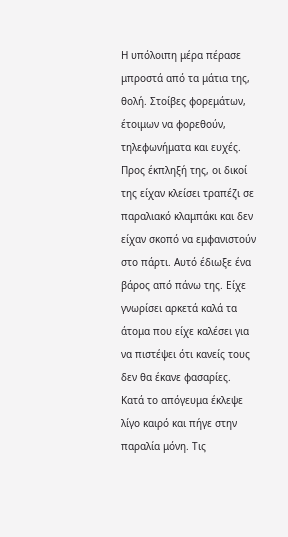Η υπόλοιπη μέρα πέρασε μπροστά από τα μάτια της, θολή. Στοίβες φορεμάτων, έτοιμων να φορεθούν, τηλεφωνήματα και ευχές. Προς έκπληξή της, οι δικοί της είχαν κλείσει τραπέζι σε παραλιακό κλαμπάκι και δεν είχαν σκοπό να εμφανιστούν στο πάρτι. Αυτό έδιωξε ένα βάρος από πάνω της. Είχε γνωρίσει αρκετά καλά τα άτομα που είχε καλέσει για να πιστέψει ότι κανείς τους δεν θα έκανε φασαρίες.
Κατά το απόγευμα έκλεψε λίγο καιρό και πήγε στην παραλία μόνη. Τις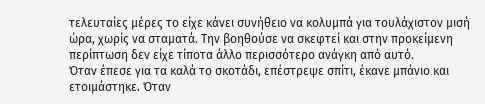τελευταίες μέρες το είχε κάνει συνήθειο να κολυμπά για τουλάχιστον μισή ώρα, χωρίς να σταματά. Την βοηθούσε να σκεφτεί και στην προκείμενη περίπτωση δεν είχε τίποτα άλλο περισσότερο ανάγκη από αυτό.
Όταν έπεσε για τα καλά το σκοτάδι, επέστρεψε σπίτι, έκανε μπάνιο και ετοιμάστηκε. Όταν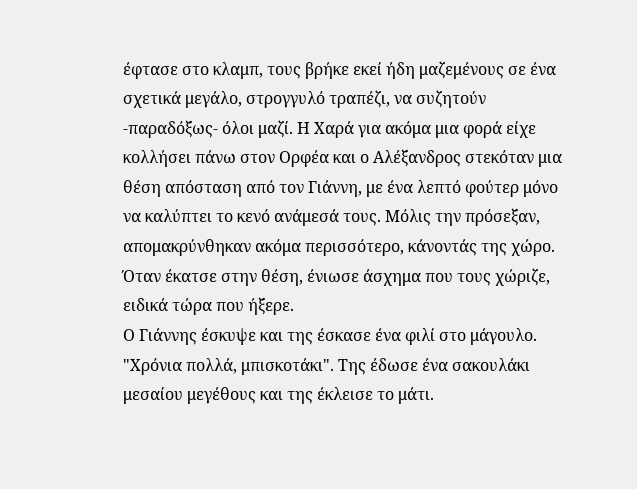έφτασε στο κλαμπ, τους βρήκε εκεί ήδη μαζεμένους σε ένα σχετικά μεγάλο, στρογγυλό τραπέζι, να συζητούν -παραδόξως- όλοι μαζί. Η Χαρά για ακόμα μια φορά είχε κολλήσει πάνω στον Ορφέα και ο Αλέξανδρος στεκόταν μια θέση απόσταση από τον Γιάννη, με ένα λεπτό φούτερ μόνο να καλύπτει το κενό ανάμεσά τους. Μόλις την πρόσεξαν, απομακρύνθηκαν ακόμα περισσότερο, κάνοντάς της χώρο. Όταν έκατσε στην θέση, ένιωσε άσχημα που τους χώριζε, ειδικά τώρα που ήξερε.
Ο Γιάννης έσκυψε και της έσκασε ένα φιλί στο μάγουλο. "Χρόνια πολλά, μπισκοτάκι". Της έδωσε ένα σακουλάκι μεσαίου μεγέθους και της έκλεισε το μάτι.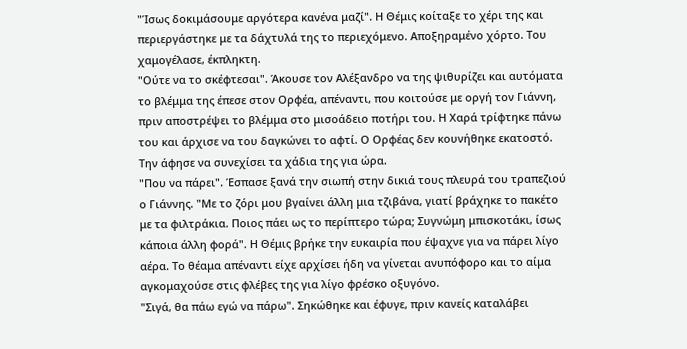"Ίσως δοκιμάσουμε αργότερα κανένα μαζί". Η Θέμις κοίταξε το χέρι της και περιεργάστηκε με τα δάχτυλά της το περιεχόμενο. Αποξηραμένο χόρτο. Του χαμογέλασε, έκπληκτη.
"Ούτε να το σκέφτεσαι". Άκουσε τον Αλέξανδρο να της ψιθυρίζει και αυτόματα το βλέμμα της έπεσε στον Ορφέα, απέναντι, που κοιτούσε με οργή τον Γιάννη, πριν αποστρέψει το βλέμμα στο μισοάδειο ποτήρι του. Η Χαρά τρίφτηκε πάνω του και άρχισε να του δαγκώνει το αφτί. Ο Ορφέας δεν κουνήθηκε εκατοστό. Την άφησε να συνεχίσει τα χάδια της για ώρα.
"Που να πάρει". Έσπασε ξανά την σιωπή στην δικιά τους πλευρά του τραπεζιού ο Γιάννης. "Με το ζόρι μου βγαίνει άλλη μια τζιβάνα, γιατί βράχηκε το πακέτο με τα φιλτράκια. Ποιος πάει ως το περίπτερο τώρα; Συγνώμη μπισκοτάκι, ίσως κάποια άλλη φορά". Η Θέμις βρήκε την ευκαιρία που έψαχνε για να πάρει λίγο αέρα. Το θέαμα απέναντι είχε αρχίσει ήδη να γίνεται ανυπόφορο και το αίμα αγκομαχούσε στις φλέβες της για λίγο φρέσκο οξυγόνο.
"Σιγά, θα πάω εγώ να πάρω". Σηκώθηκε και έφυγε, πριν κανείς καταλάβει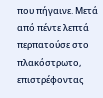που πήγαινε. Μετά από πέντε λεπτά περπατούσε στο πλακόστρωτο, επιστρέφοντας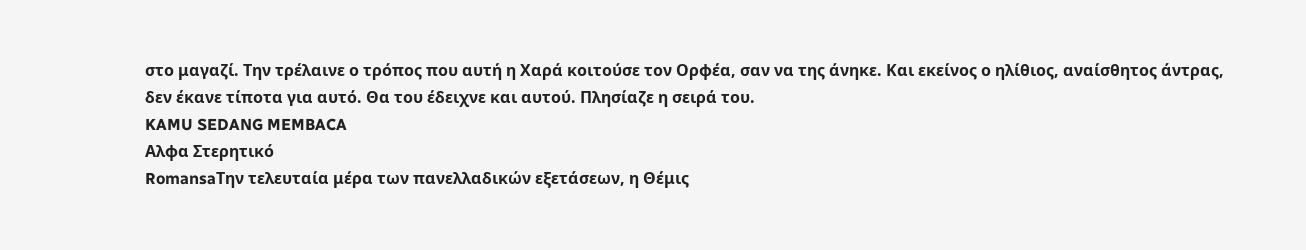στο μαγαζί. Την τρέλαινε ο τρόπος που αυτή η Χαρά κοιτούσε τον Ορφέα, σαν να της άνηκε. Και εκείνος ο ηλίθιος, αναίσθητος άντρας, δεν έκανε τίποτα για αυτό. Θα του έδειχνε και αυτού. Πλησίαζε η σειρά του.
KAMU SEDANG MEMBACA
Αλφα Στερητικό
RomansaΤην τελευταία μέρα των πανελλαδικών εξετάσεων, η Θέμις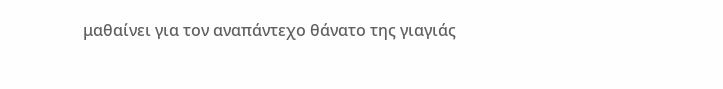μαθαίνει για τον αναπάντεχο θάνατο της γιαγιάς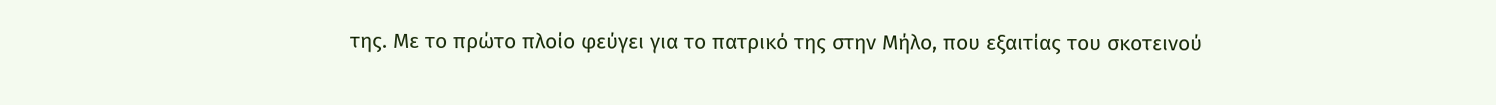της. Με το πρώτο πλοίο φεύγει για το πατρικό της στην Μήλο, που εξαιτίας του σκοτεινού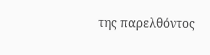της παρελθόντος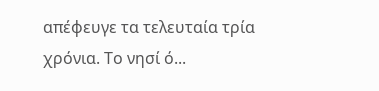απέφευγε τα τελευταία τρία χρόνια. Το νησί ό...